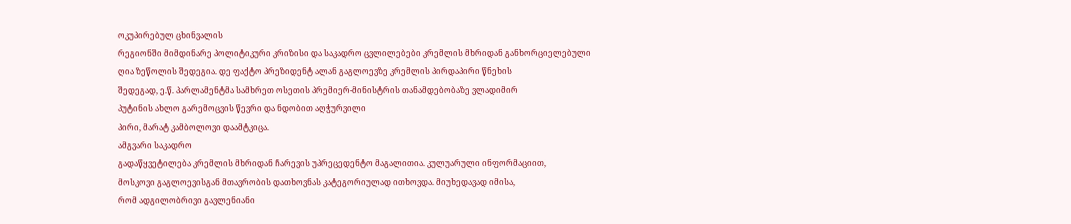ოკუპირებულ ცხინვალის
რეგიონში მიმდინარე პოლიტიკური კრიზისი და საკადრო ცვლილებები კრემლის მხრიდან განხორციელებული
ღია ზეწოლის შედეგია. დე ფაქტო პრეზიდენტ ალან გაგლოევზე კრემლის პირდაპირი წნეხის
შედეგად, ე.წ. პარლამენტმა სამხრეთ ოსეთის პრემიერ-მინისტრის თანამდებობაზე ვლადიმირ
პუტინის ახლო გარემოცვის წევრი და ნდობით აღჭურვილი
პირი, მარატ კამბოლოვი დაამტკიცა.
ამგვარი საკადრო
გადაწყვეტილება კრემლის მხრიდან ჩარევის უპრეცედენტო მაგალითია. კულუარული ინფორმაციით,
მოსკოვი გაგლოევისგან მთავრობის დათხოვნას კატეგორიულად ითხოვდა. მიუხედავად იმისა,
რომ ადგილობრივი გავლენიანი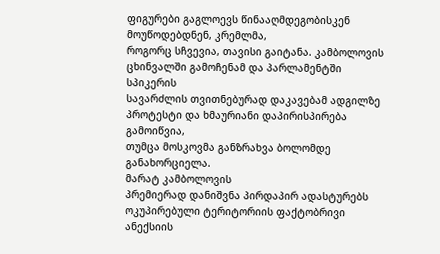ფიგურები გაგლოევს წინააღმდეგობისკენ მოუწოდებდნენ, კრემლმა,
როგორც სჩვევია, თავისი გაიტანა. კამბოლოვის ცხინვალში გამოჩენამ და პარლამენტში სპიკერის
სავარძლის თვითნებურად დაკავებამ ადგილზე პროტესტი და ხმაურიანი დაპირისპირება გამოიწვია,
თუმცა მოსკოვმა განზრახვა ბოლომდე განახორციელა.
მარატ კამბოლოვის
პრემიერად დანიშვნა პირდაპირ ადასტურებს ოკუპირებული ტერიტორიის ფაქტობრივი ანექსიის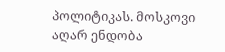პოლიტიკას. მოსკოვი აღარ ენდობა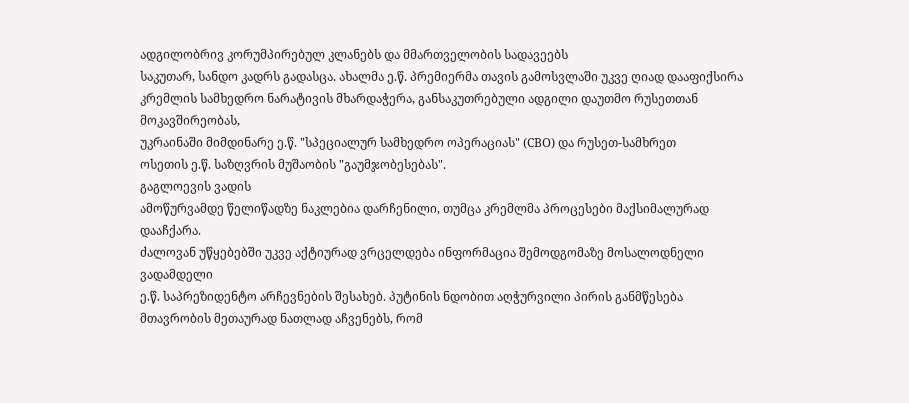ადგილობრივ კორუმპირებულ კლანებს და მმართველობის სადავეებს
საკუთარ, სანდო კადრს გადასცა. ახალმა ე.წ. პრემიერმა თავის გამოსვლაში უკვე ღიად დააფიქსირა
კრემლის სამხედრო ნარატივის მხარდაჭერა, განსაკუთრებული ადგილი დაუთმო რუსეთთან მოკავშირეობას,
უკრაინაში მიმდინარე ე.წ. "სპეციალურ სამხედრო ოპერაციას" (СВО) და რუსეთ-სამხრეთ
ოსეთის ე.წ. საზღვრის მუშაობის "გაუმჯობესებას".
გაგლოევის ვადის
ამოწურვამდე წელიწადზე ნაკლებია დარჩენილი, თუმცა კრემლმა პროცესები მაქსიმალურად დააჩქარა.
ძალოვან უწყებებში უკვე აქტიურად ვრცელდება ინფორმაცია შემოდგომაზე მოსალოდნელი ვადამდელი
ე.წ. საპრეზიდენტო არჩევნების შესახებ. პუტინის ნდობით აღჭურვილი პირის განმწესება
მთავრობის მეთაურად ნათლად აჩვენებს, რომ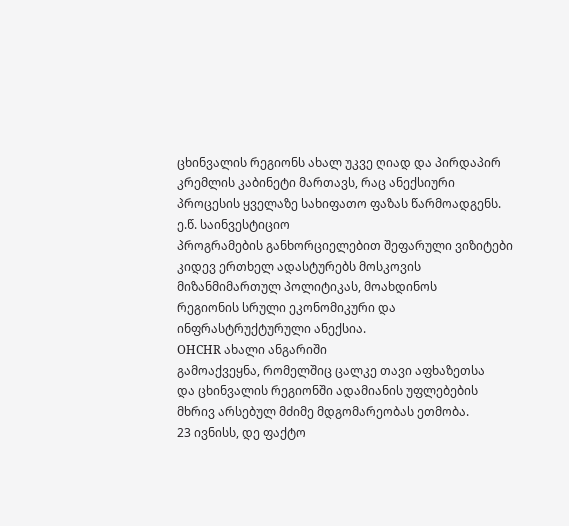ცხინვალის რეგიონს ახალ უკვე ღიად და პირდაპირ
კრემლის კაბინეტი მართავს, რაც ანექსიური პროცესის ყველაზე სახიფათო ფაზას წარმოადგენს.
ე.წ. საინვესტიციო
პროგრამების განხორციელებით შეფარული ვიზიტები კიდევ ერთხელ ადასტურებს მოსკოვის მიზანმიმართულ პოლიტიკას, მოახდინოს
რეგიონის სრული ეკონომიკური და ინფრასტრუქტურული ანექსია.
OHCHR ახალი ანგარიში
გამოაქვეყნა, რომელშიც ცალკე თავი აფხაზეთსა
და ცხინვალის რეგიონში ადამიანის უფლებების მხრივ არსებულ მძიმე მდგომარეობას ეთმობა.
23 ივნისს, დე ფაქტო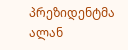პრეზიდენტმა ალან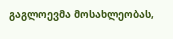გაგლოევმა მოსახლეობას,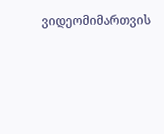ვიდეომიმართვის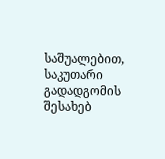საშუალებით, საკუთარი გადადგომის შესახებ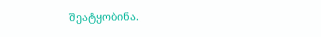შეატყობინა.